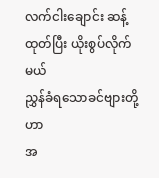လက်ငါးချောင်း ဆန့်ထုတ်ပြီး ယိုးစွပ်လိုက်မယ်
ညွှန်ခံရသောခင်ဗျားတို့ဟာ
အ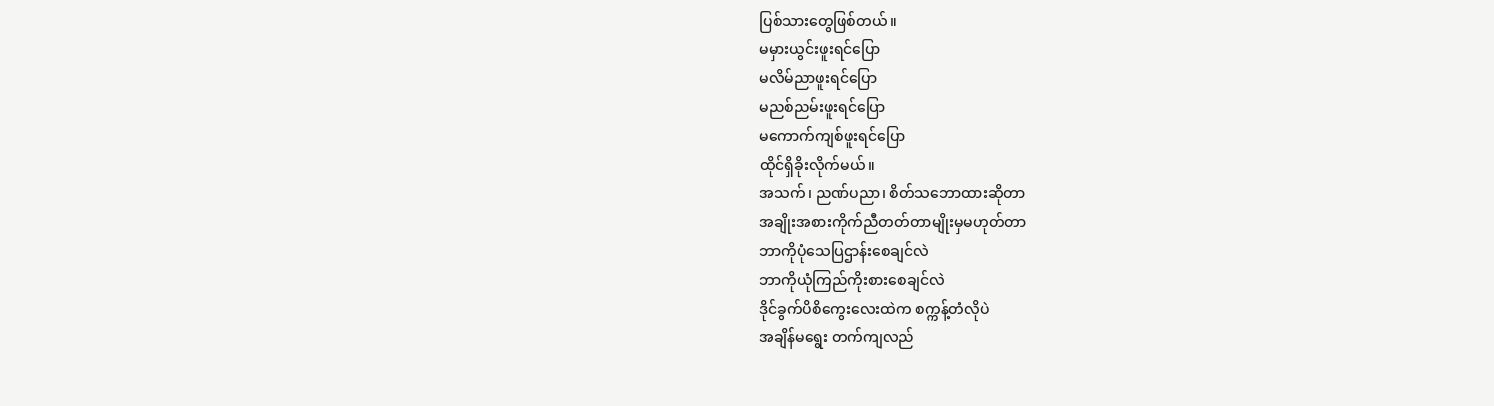ပြစ်သားတွေဖြစ်တယ်။
မမှားယွင်းဖူးရင်ပြော
မလိမ်ညာဖူးရင်ပြော
မညစ်ညမ်းဖူးရင်ပြော
မကောက်ကျစ်ဖူးရင်ပြော
ထိုင်ရှိခိုးလိုက်မယ်။
အသက်၊ ညဏ်ပညာ၊ စိတ်သဘောထားဆိုတာ
အချိုးအစားကိုက်ညီတတ်တာမျိုးမှမဟုတ်တာ
ဘာကိုပုံသေပြဌာန်းစေချင်လဲ
ဘာကိုယုံကြည်ကိုးစားစေချင်လဲ
ဒိုင်ခွက်ပိစိကွေးလေးထဲက စက္ကန့်တံလိုပဲ
အချိန်မရွေး တက်ကျလည်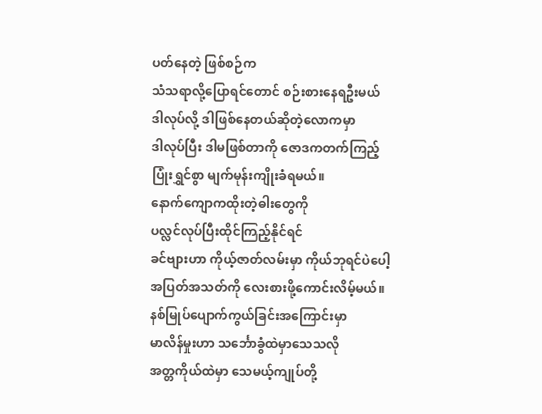ပတ်နေတဲ့ ဖြစ်စဉ်က
သံသရာလို့ပြောရင်တောင် စဉ်းစားနေရဦးမယ်
ဒါလုပ်လို့ ဒါဖြစ်နေတယ်ဆိုတဲ့လောကမှာ
ဒါလုပ်ပြီး ဒါမဖြစ်တာကို ဇောဒကတက်ကြည့်
ပြုံးရွှင်စွာ မျက်မုန်းကျိုးခံရမယ်။
နောက်ကျောကထိုးတဲ့ဓါးတွေကို
ပလ္လင်လုပ်ပြီးထိုင်ကြည့်နိုင်ရင်
ခင်ဗျားဟာ ကိုယ့်ဇာတ်လမ်းမှာ ကိုယ်ဘုရင်ပဲပေါ့
အပြတ်အသတ်ကို လေးစားဖို့ကောင်းလိမ့်မယ်။
နစ်မြုပ်ပျောက်ကွယ်ခြင်းအကြောင်းမှာ
မာလိန်မှုးဟာ သင်္ဘောခွံထဲမှာသေသလို
အတ္တကိုယ်ထဲမှာ သေမယ့်ကျုပ်တို့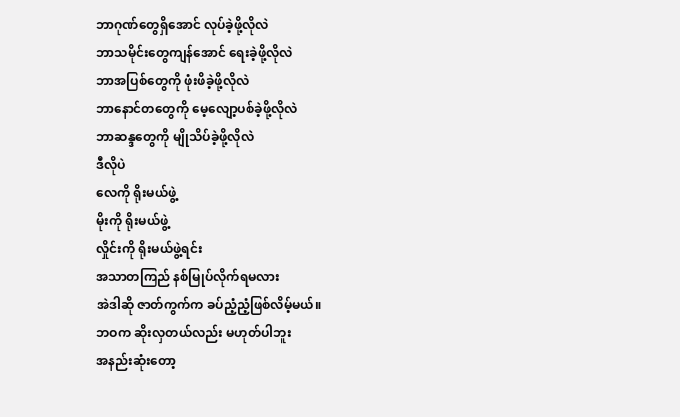ဘာဂုဏ်တွေရှိအောင် လုပ်ခဲ့ဖို့လိုလဲ
ဘာသမိုင်းတွေကျန်အောင် ရေးခဲ့ဖို့လိုလဲ
ဘာအပြစ်တွေကို ဖုံးဖိခဲ့ဖို့လိုလဲ
ဘာနောင်တတွေကို မေ့လျော့ပစ်ခဲ့ဖို့လိုလဲ
ဘာဆန္ဒတွေကို မျိုသိပ်ခဲ့ဖို့လိုလဲ
ဒီလိုပဲ
လေကို ရိုးမယ်ဖွဲ့
မိုးကို ရိုးမယ်ဖွဲ့
လှိုင်းကို ရိုးမယ်ဖွဲ့ရင်း
အသာတကြည် နစ်မြုပ်လိုက်ရမလား
အဲဒါဆို ဇာတ်ကွက်က ခပ်ညံ့ညံ့ဖြစ်လိမ့်မယ်။
ဘဝက ဆိုးလှတယ်လည်း မဟုတ်ပါဘူး
အနည်းဆုံးတော့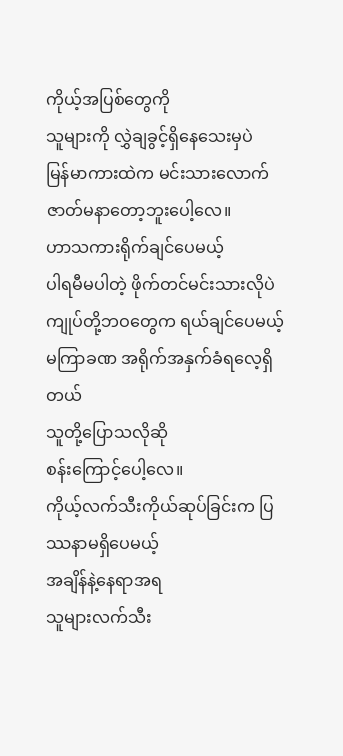ကိုယ့်အပြစ်တွေကို
သူများကို လွှဲချခွင့်ရှိနေသေးမှပဲ
မြန်မာကားထဲက မင်းသားလောက် ဇာတ်မနာတော့ဘူးပေါ့လေ။
ဟာသကားရိုက်ချင်ပေမယ့်
ပါရမီမပါတဲ့ ဖိုက်တင်မင်းသားလိုပဲ
ကျုပ်တို့ဘဝတွေက ရယ်ချင်ပေမယ့် မကြာခဏ အရိုက်အနှက်ခံရလေ့ရှိတယ်
သူတို့ပြောသလိုဆို
စန်းကြောင့်ပေါ့လေ။
ကိုယ့်လက်သီးကိုယ်ဆုပ်ခြင်းက ပြဿနာမရှိပေမယ့်
အချိန်နဲ့နေရာအရ
သူများလက်သီး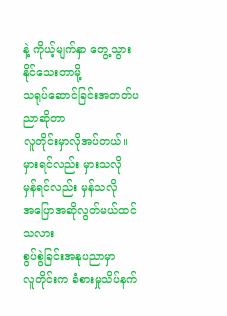နဲ့ ကိုယ့်မျက်နှာ တွေ့သွားနိုင်သေးတာမို့
သရုပ်ဆောင်ခြင်းအတတ်ပညာဆိုတာ
လူတိုင်းမှာလိုအပ်တယ်။
မှားရင်လည်း မှားသလို
မှန်ရင်လည်း မှန်သလို
အပြောအဆိုလွတ်မယ်ထင်သလား
စွပ်စွဲခြင်းအနုပညာမှာ
လူတိုင်းက ခံစားမှုသိပ်နက်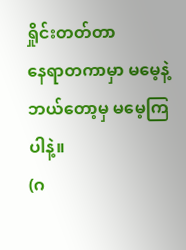ရှိုင်းတတ်တာ
နေရာတကာမှာ မမေ့နဲ့
ဘယ်တော့မှ မမေ့ကြပါနဲ့။
(ဂ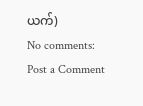ယက်)
No comments:
Post a Comment